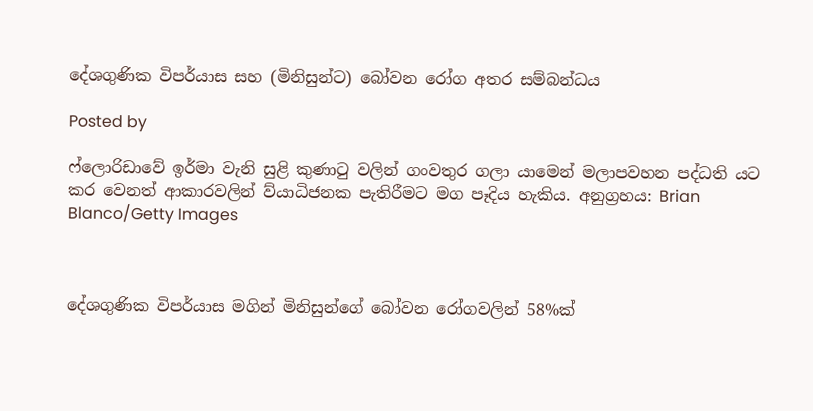දේශගුණික විපර්යාස සහ (මිනිසුන්ට) බෝවන රෝග අතර සම්බන්ධය

Posted by

ෆ්ලොරිඩාවේ ඉර්මා වැනි සුළි කුණාටු වලින් ගංවතුර ගලා යාමෙන් මලාපවහන පද්ධති යට කර වෙනත් ආකාරවලින් ව්යාධිජනක පැතිරීමට මග පෑදිය හැකිය. අනුග්‍රහය: Brian Blanco/Getty Images



දේශගුණික විපර්යාස මගින් මිනිසුන්ගේ බෝවන රෝගවලින් 58%ක්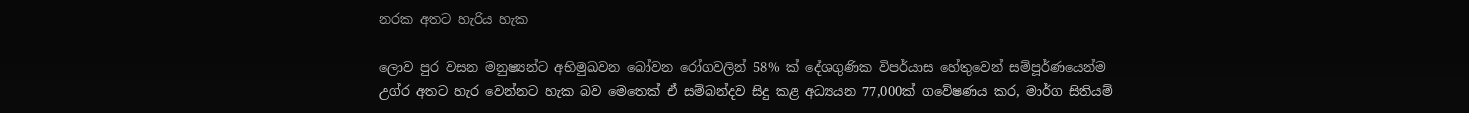නරක අතට හැරිය හැක

ලොව පුර වසන මනුෂ්‍යන්ට අභිමුඛවන බෝවන රෝගවලින් 58% ක් දේශගුණික විපර්යාස හේතුවෙන් සම්පූර්ණයෙන්ම උග්ර අතට හැර වෙන්නට හැක බව මෙතෙක් ඒ සම්බන්දව සිදු කළ අධ්‍යයන 77,000ක් ගවේෂණය කර, මාර්ග සිතියම්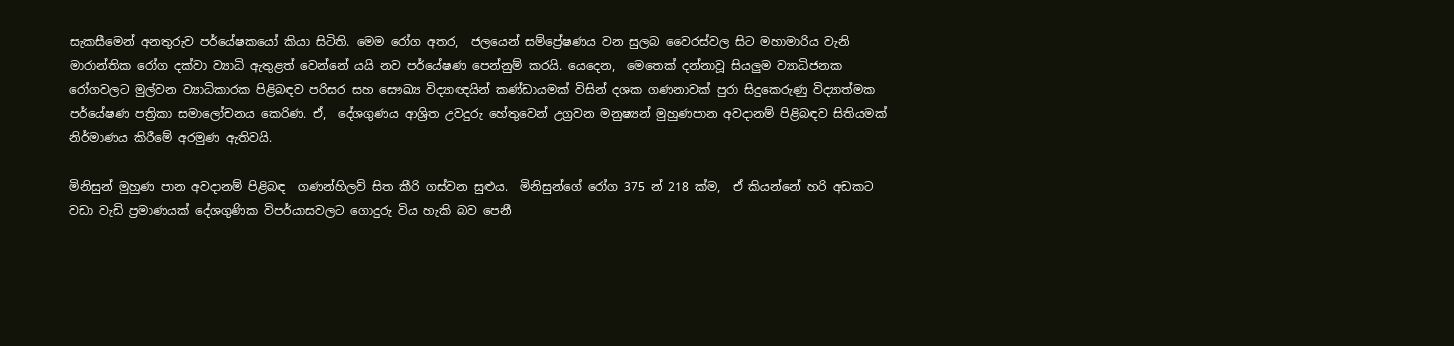සැකසීමෙන් අනතුරුව පර්යේෂකයෝ කියා සිටිති. මෙම රෝග අතර,  ජලයෙන් සම්ප්‍රේෂණය වන සුලබ වෛරස්වල සිට මහාමාරිය වැනි මාරාන්තික රෝග දක්වා ව්‍යාධි ඇතුළත් වෙන්නේ යයි නව පර්යේෂණ පෙන්නුම් කරයි. යෙදෙන,  මෙතෙක් දන්නාවූ සියලුම ව්‍යාධිජනක රෝගවලට මුල්වන ව්‍යාධිකාරක පිළිබඳව පරිසර සහ සෞඛ්‍ය විද්‍යාඥයින් කණ්ඩායමක් විසින් දශක ගණනාවක් පුරා සිදුකෙරුණු විද්‍යාත්මක පර්යේෂණ පත්‍රිකා සමාලෝචනය කෙරිණ. ඒ,  දේශගුණය ආශ්‍රිත උවදුරු හේතුවෙන් උග්‍රවන මනුෂ්‍යන් මුහුණපාන අවදානම් පිළිබඳව සිතියමක් නිර්මාණය කිරීමේ අරමුණ ඇතිවයි.

මිනිසුන් මුහුණ පාන අවදානම් පිළිබඳ  ගණන්හිලව් සිත කීරි ගස්වන සුළුය.  මිනිසුන්ගේ රෝග 375 න් 218 ක්ම,  ඒ කියන්නේ හරි අඩකට වඩා වැඩි ප්‍රමාණයක් දේශගුණික විපර්යාසවලට ගොදුරු විය හැකි බව පෙනී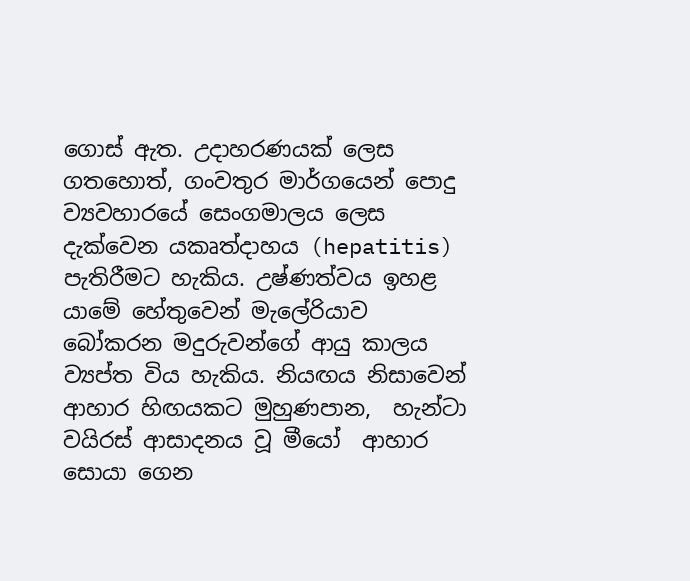ගොස් ඇත. උදාහරණයක් ලෙස ගතහොත්, ගංවතුර මාර්ගයෙන් පොදු ව්‍යවහාරයේ සෙංගමාලය ලෙස දැක්වෙන යකෘත්දාහය (hepatitis)  පැතිරීමට හැකිය. උෂ්ණත්වය ඉහළ යාමේ හේතුවෙන් මැලේරියාව බෝකරන මදුරුවන්ගේ ආයු කාලය ව්‍යප්ත විය හැකිය. නියඟය නිසාවෙන් ආහාර හිඟයකට මුහුණපාන,  හැන්ටා වයිරස් ආසාදනය වූ මීයෝ  ආහාර සොයා ගෙන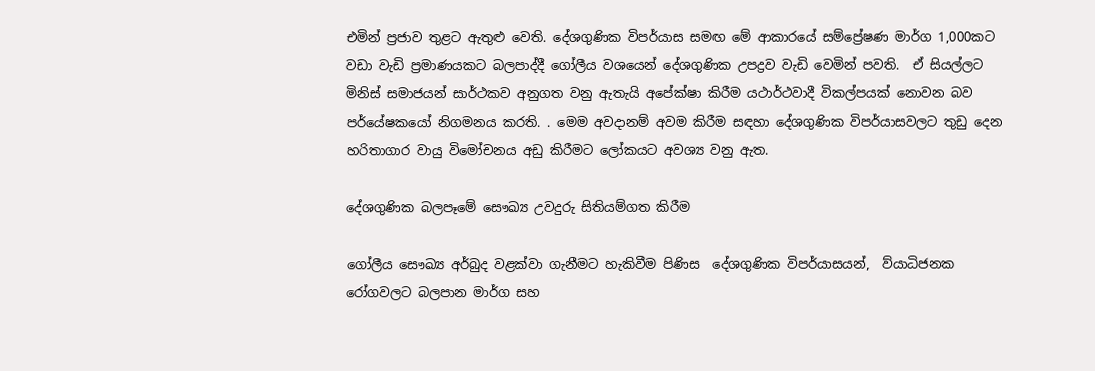එමින් ප්‍රජාව තුළට ඇතුළු වෙති. දේශගුණික විපර්යාස සමඟ මේ ආකාරයේ සම්ප්‍රේෂණ මාර්ග 1,000කට වඩා වැඩි ප්‍රමාණයකට බලපාද්දී ගෝලීය වශයෙන් දේශගුණික උපද්‍රව වැඩි වෙමින් පවති.  ඒ සියල්ලට මිනිස් සමාජයන් සාර්ථකව අනුගත වනු ඇතැයි අපේක්ෂා කිරීම යථාර්ථවාදී විකල්පයක් නොවන බව පර්යේෂකයෝ නිගමනය කරති. . මෙම අවදානම් අවම කිරීම සඳහා දේශගුණික විපර්යාසවලට තුඩු දෙන හරිතාගාර වායු විමෝචනය අඩු කිරීමට ලෝකයට අවශ්‍ය වනු ඇත.

දේශගුණික බලපෑමේ සෞඛ්‍ය උවදුරු සිතියම්ගත කිරීම

ගෝලීය සෞඛ්‍ය අර්බුද වළක්වා ගැනීමට හැකිවීම පිණිස  දේශගුණික විපර්යාසයන්,  ව්යාධිජනක රෝගවලට බලපාන මාර්ග සහ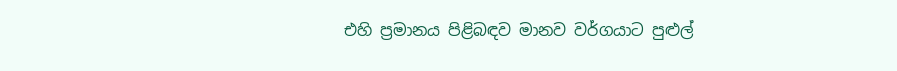එහි ප්‍රමානය පිළිබඳව මානව වර්ගයාට පුළුල්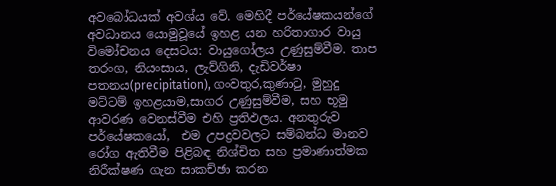අවබෝධයක් අවශ්ය වේ. මෙහිදී පර්යේෂකයන්ගේ අවධානය යොමුවූයේ ඉහළ යන හරිතාගාර වායු විමෝචනය දෙසටය: වායුගෝලය උණුසුම්වීම. තාප තරංග, නියංසාය, ලැව්ගිනි, දැඩිවර්ෂා පතනය(precipitation), ගංවතුර,කුණා‍ටු, මුහුදු මට්ටම් ඉහළයාම,සාගර උණුසුම්වීම, සහ භූමු ආවරණ වෙනස්වීම එහි ප්‍රතිඵලය. අනතුරුව පර්යේෂකයෝ,  එම උපද්‍රවවලට සම්බන්ධ මානව රෝග ඇතිවීම පිළිබඳ නිශ්චිත සහ ප්‍රමාණාත්මක නිරීක්ෂණ ගැන සාකච්ඡා කරන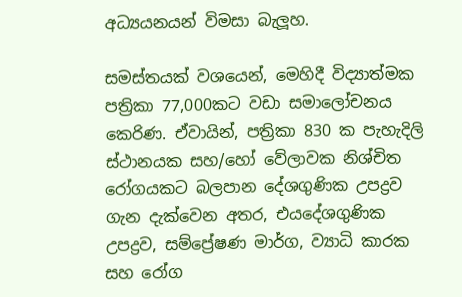අධ්‍යයනයන් විමසා බැලූහ.

සමස්තයක් වශයෙන්, මෙහිදී විද්‍යාත්මක පත්‍රිකා 77,000කට වඩා සමාලෝචනය කෙරිණ. ඒවායින්, පත්‍රිකා 830 ක පැහැදිලි ස්ථානයක සහ/හෝ වේලාවක නිශ්චිත රෝගයකට බලපාන දේශගුණික උපද්‍රව ගැන දැක්වෙන අතර, එයදේශගුණික උපද්‍රව, සම්ප්‍රේෂණ මාර්ග, ව්‍යාධි කාරක සහ රෝග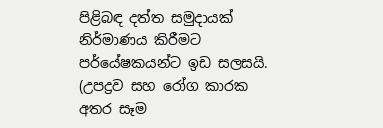පිළිබඳ දත්ත සමුදායක් නිර්මාණය කිරීමට පර්යේෂකයන්ට ඉඩ සලසයි.  (උපද්‍රව සහ රෝග කාරක අතර සෑම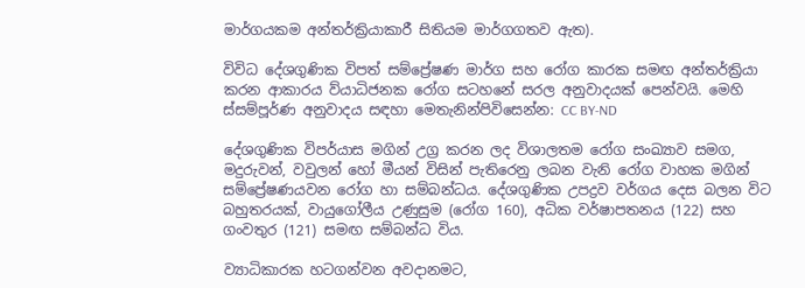මාර්ගයකම අන්තර්ක්‍රියාකාරී සිතියම මාර්ගගතව ඇත).

විවිධ දේශගුණික විපත් සම්ප්‍රේෂණ මාර්ග සහ රෝග කාරක සමඟ අන්තර්ක්‍රියා කරන ආකාරය ව්යාධිජනක රෝග සටහනේ සරල අනුවාදයක් පෙන්වයි. මෙහි ස්සම්පූර්ණ අනුවාදය සඳහා මෙතැනින්පිවිසෙන්න: CC BY-ND

දේශගුණික විපර්යාස මගින් උග්‍ර කරන ලද විශාලතම රෝග සංඛ්‍යාව සමග, මදුරුවන්, වවුලන් හෝ මීයන් විසින් පැතිරෙනු ලබන වැනි රෝග වාහක මගින් සම්ප්‍රේෂණයවන රෝග හා සම්බන්ධය. දේශගුණික උපද්‍රව වර්ගය දෙස බලන විට බහුතරයක්, වායුගෝලීය උණුසුම (රෝග 160), අධික වර්ෂාපතනය (122) සහ ගංවතුර (121) සමඟ සම්බන්ධ විය.

ව්‍යාධිකාරක හටගන්වන අවදානමට,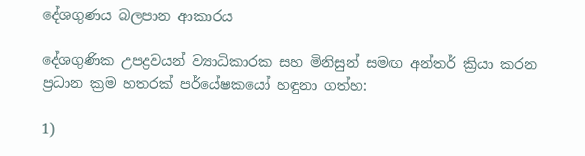දේශගුණය බලපාන ආකාරය

දේශගුණික උපද්‍රවයන් ව්‍යාධිකාරක සහ මිනිසුන් සමඟ අන්තර් ක්‍රියා කරන ප්‍රධාන ක්‍රම හතරක් පර්යේෂකයෝ හඳුනා ගත්හ:

1)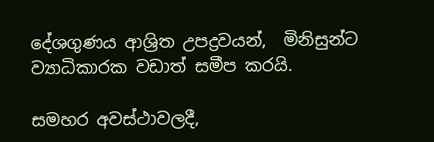දේශගුණය ආශ්‍රිත උපද්‍රවයන්,  මිනිසුන්ට ව්‍යාධිකාරක වඩාත් සමීප කරයි.

සමහර අවස්ථාවලදී,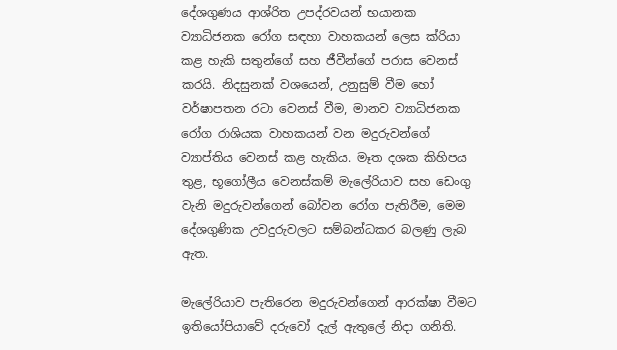දේශගුණය ආශ්රිත උපද්රවයන් භයානක ව්‍යාධිජනක රෝග සඳහා වාහකයන් ලෙස ක්රියා කළ හැකි සතුන්ගේ සහ ජීවීන්ගේ පරාස වෙනස් කරයි. නිදසුනක් වශයෙන්, උනුසුම් වීම හෝ වර්ෂාපතන රටා වෙනස් වීම, මානව ව්‍යාධිජනක රෝග රාශියක වාහකයන් වන මදුරුවන්ගේ ව්‍යාප්තිය වෙනස් කළ හැකිය. මෑත දශක කිහිපය තුළ, භූගෝලීය වෙනස්කම් මැලේරියාව සහ ඩෙංගු වැනි මදුරුවන්ගෙන් බෝවන රෝග පැතිරීම, මෙම දේශගුණික උවදුරුවලට සම්බන්ධකර බලණු ලැබ ඇත.

මැලේරියාව පැතිරෙන මදුරුවන්ගෙන් ආරක්ෂා වීමට ඉතියෝපියාවේ දරුවෝ දැල් ඇතුලේ නිදා ගනිති.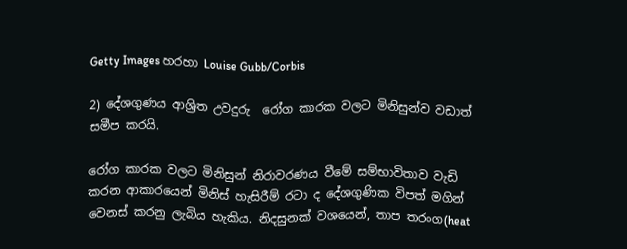Getty Images හරහා Louise Gubb/Corbis

2) දේශගුණය ආශ්‍රිත උවදුරු  රෝග කාරක වලට මිනිසුන්ව වඩාත් සමීප කරයි.

රෝග කාරක වලට මිනිසුන් නිරාවරණය වීමේ සම්භාවිතාව වැඩි කරන ආකාරයෙන් මිනිස් හැසිරීම් රටා ද දේශගුණික විපත් මගින් වෙනස් කරනු ලැබිය හැකිය. නිදසුනක් වශයෙන්, තාප තරංග(heat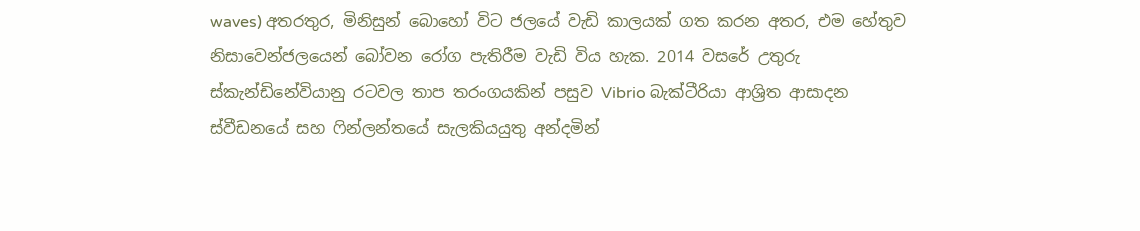waves) අතරතුර, මිනිසුන් බොහෝ විට ජලයේ වැඩි කාලයක් ගත කරන අතර, එම හේතුව නිසාවෙන්ජලයෙන් බෝවන රෝග පැතිරීම වැඩි විය හැක. 2014 වසරේ උතුරු ස්කැන්ඩිනේවියානු රටවල තාප තරංගයකින් පසුව Vibrio බැක්ටීරියා ආශ්‍රිත ආසාදන  ස්වීඩනයේ සහ ෆින්ලන්තයේ සැලකියයුතු අන්දමින්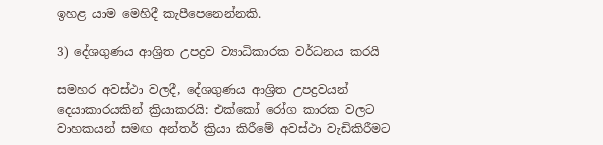ඉහළ යාම මෙහිදී කැපීපෙනෙන්නකි.

3) දේශගුණය ආශ්‍රිත උපද්‍රව ව්‍යාධිකාරක වර්ධනය කරයි

සමහර අවස්ථා වලදී, දේශගුණය ආශ්‍රිත උපද්‍රවයන් දෙයාකාරයකින් ක්‍රියාකරයි: එක්කෝ රෝග කාරක වලට වාහකයන් සමඟ අන්තර් ක්‍රියා කිරීමේ අවස්ථා වැඩිකිරීමට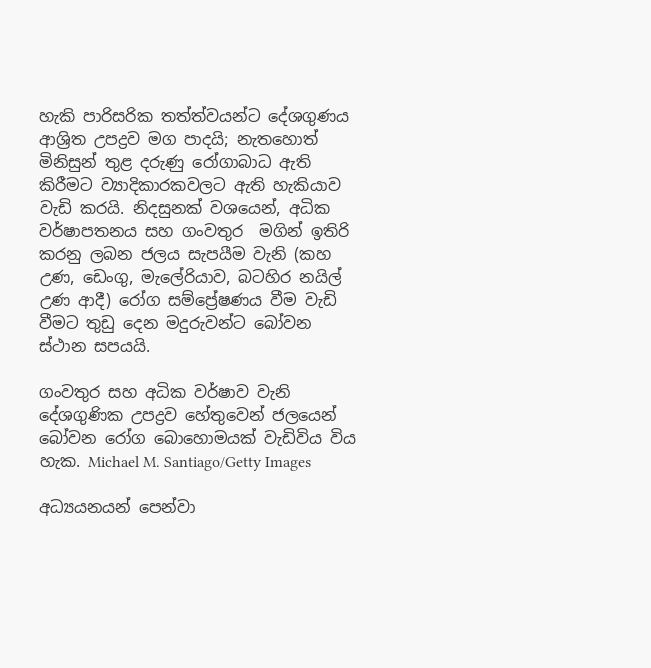හැකි පාරිසරික තත්ත්වයන්ට දේශගුණය ආශ්‍රිත උපද්‍රව මග පාදයි; නැතහොත් මිනිසුන් තුළ දරුණු රෝගාබාධ ඇති කිරීමට ව්‍යාදිකාරකවලට ඇති හැකියාව වැඩි කරයි. නිදසුනක් වශයෙන්, අධික වර්ෂාපතනය සහ ගංවතුර  මගින් ඉතිරි කරනු ලබන ජලය සැපයීම වැනි (කහ උණ, ඩෙංගු, මැලේරියාව, බටහිර නයිල් උණ ආදී) රෝග සම්ප්‍රේෂණය වීම වැඩි වීමට තුඩු දෙන මදුරුවන්ට බෝවන ස්ථාන සපයයි.

ගංවතුර සහ අධික වර්ෂාව වැනි දේශගුණික උපද්‍රව හේතුවෙන් ජලයෙන් බෝවන රෝග බොහොමයක් වැඩිවිය විය හැක. Michael M. Santiago/Getty Images

අධ්‍යයනයන් පෙන්වා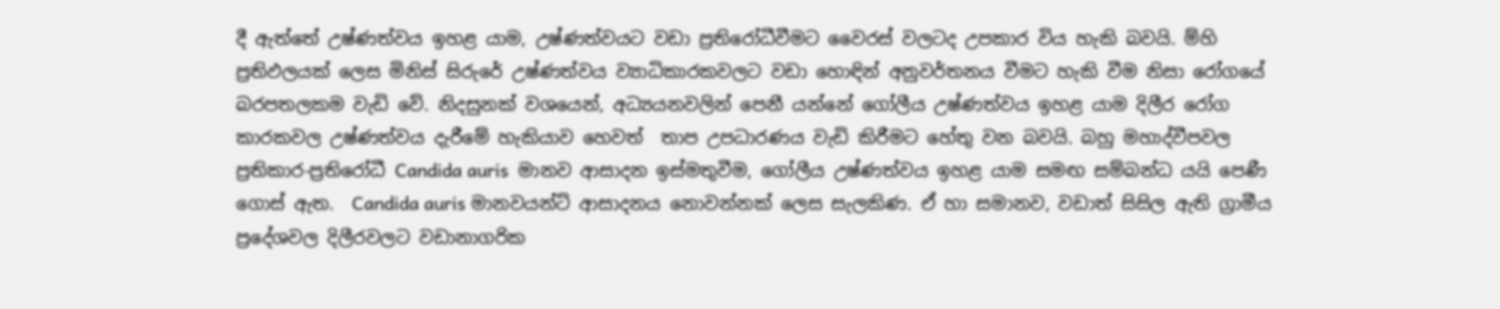දී ඇත්තේ උෂ්ණත්වය ඉහළ යාම, උෂ්ණත්වයට වඩා ප්‍රතිරෝධීවීමට වෛරස් වලටද උපකාර විය හැකි බවයි. ම්හි ප්‍රතිඵලයක් ලෙස මිනිස් සිරුරේ උෂ්ණත්වය ව්‍යාධිකාරකවලට වඩා හොඳින් අනුවර්තනය වීමට හැකි වීම නිසා රෝගයේ බරපතලකම වැඩි වේ. නිදසුනක් වශයෙන්, අධ්‍යයනවලින් පෙනී යන්නේ ගෝලීය උෂ්ණත්වය ඉහළ යාම දිලීර රෝග කාරකවල උෂ්ණත්වය දැරීමේ හැකියාව හෙවත්  තාප උපධාරණය වැඩි කිරීමට හේතු වන බවයි. බහු මහාද්වීපවල ප්‍රතිකාර-ප්‍රතිරෝධී Candida auris  මානව ආසාදන ඉස්මතුවීම, ගෝලීය උෂ්ණත්වය ඉහළ යාම සමඟ සම්බන්ධ යයි පෙණී ගොස් ඇත.  Candida auris මානවයන්ට් ආසාදනය නොවන්නක් ලෙස සැලකිණ. ඒ හා සමානව, වඩාත් සිසිල ඇති ග්‍රාමීය ප්‍රදේශවල දිලීරවලට වඩානාගරික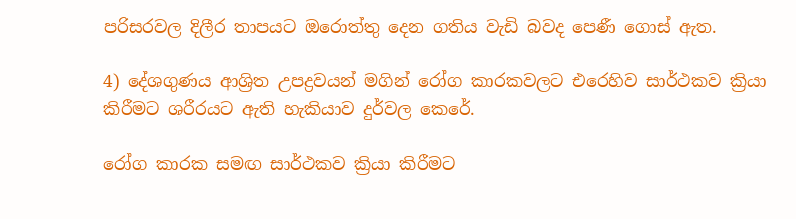පරිසරවල දිලීර තාපයට ඔරොත්තු දෙන ගතිය වැඩි බවද පෙණී ගොස් ඇත.

4) දේශගුණය ආශ්‍රිත උපද්‍රවයන් මගින් රෝග කාරකවලට එරෙහිව සාර්ථකව ක්‍රියා කිරීමට ශරීරයට ඇති හැකියාව දුර්වල කෙරේ.

රෝග කාරක සමඟ සාර්ථකව ක්‍රියා කිරීමට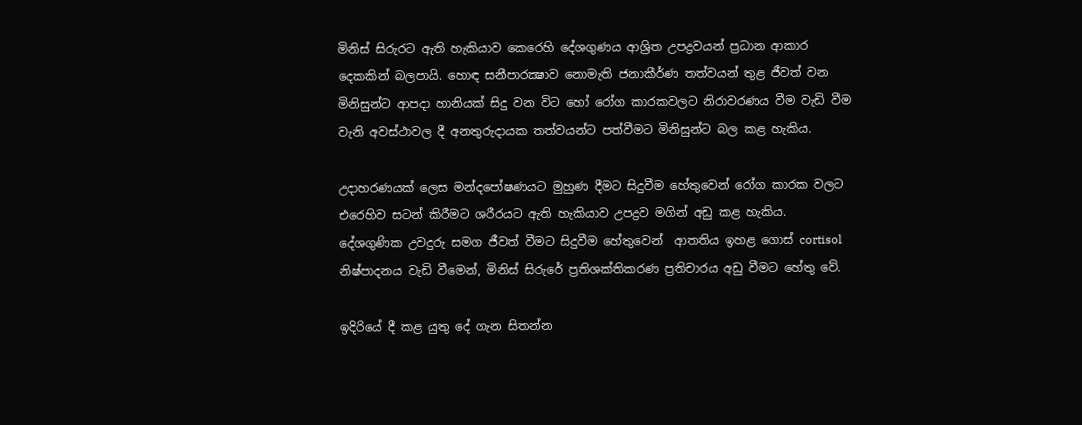මිනිස් සිරුරට ඇති හැකියාව කෙරෙහි දේශගුණය ආශ්‍රිත උපද්‍රවයන් ප්‍රධාන ආකාර දෙකකින් බලපායි. හොඳ සනීපාරක්‍ෂාව නොමැති ජනාකීර්ණ තත්වයන් තුළ ජීවත් වන මිනිසුන්ට ආපදා හානියක් සිදු වන විට හෝ රෝග කාරකවලට නිරාවරණය වීම වැඩි වීම වැනි අවස්ථාවල දී අනතුරුදායක තත්වයන්ට පත්වීමට මිනිසුන්ට බල කළ හැකිය.

උදාහරණයක් ලෙස මන්දපෝෂණයට මුහුණ දීමට සිදුවීම හේතුවෙන් රෝග කාරක වලට එරෙහිව සටන් කිරීමට ශරීරයට ඇති හැකියාව උපද්‍රව මගින් අඩු කළ හැකිය. දේශගුණික උවදුරු සමග ජීවත් වීමට සිදුවීම හේතුවෙන්  ආතතිය ඉහළ ගොස් cortisol නිෂ්පාදනය වැඩි වීමෙන්, මිනිස් සිරුරේ ප්‍රතිශක්තිකරණ ප්‍රතිචාරය අඩු වීමට හේතු වේ.

ඉදිරියේ දී කළ යුතු දේ ගැන සිතන්න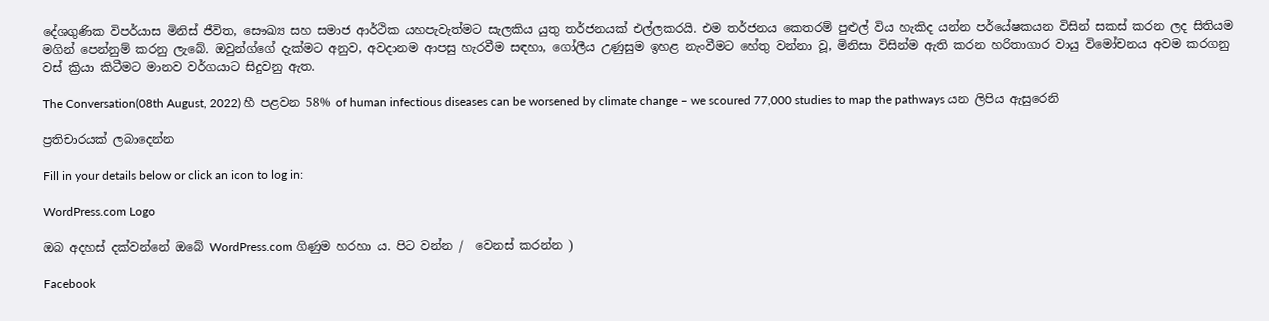දේශගුණික විපර්යාස මිනිස් ජීවිත, සෞඛ්‍ය සහ සමාජ ආර්ථික යහපැවැත්මට සැලකිය යුතු තර්ජනයක් එල්ලකරයි. එම තර්ජනය කෙතරම් පුළුල් විය හැකිද යන්න පර්යේෂකයන විසින් සකස් කරන ලද සිතියම මගින් පෙන්නුම් කරනු ලැබේ. ඔවුන්ග්ගේ දැක්මට අනුව, අවදානම ආපසු හැරවීම සඳහා, ගෝලීය උණුසුම ඉහළ නැංවීමට හේතු වන්නා වූ, මිනිසා විසින්ම ඇති කරන හරිතාගාර වායු විමෝචනය අවම කරගනු වස් ක්‍රියා කිටීමට මානව වර්ගයාට සිදුවනු ඇත.

The Conversation(08th August, 2022) හී පළවන 58% of human infectious diseases can be worsened by climate change – we scoured 77,000 studies to map the pathways යන ලිපිය ඇසුරෙනි

ප්‍රතිචාරයක් ලබාදෙන්න

Fill in your details below or click an icon to log in:

WordPress.com Logo

ඔබ අදහස් දක්වන්නේ ඔබේ WordPress.com ගිණුම හරහා ය. පිට වන්න /  වෙනස් කරන්න )

Facebook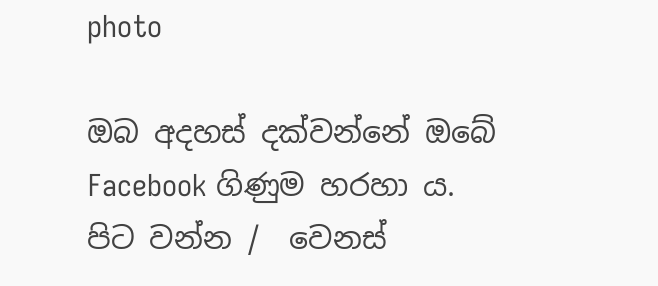photo

ඔබ අදහස් දක්වන්නේ ඔබේ Facebook ගිණුම හරහා ය. පිට වන්න /  වෙනස්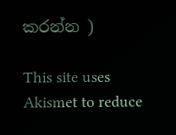කරන්න )

This site uses Akismet to reduce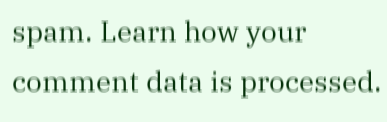spam. Learn how your comment data is processed.